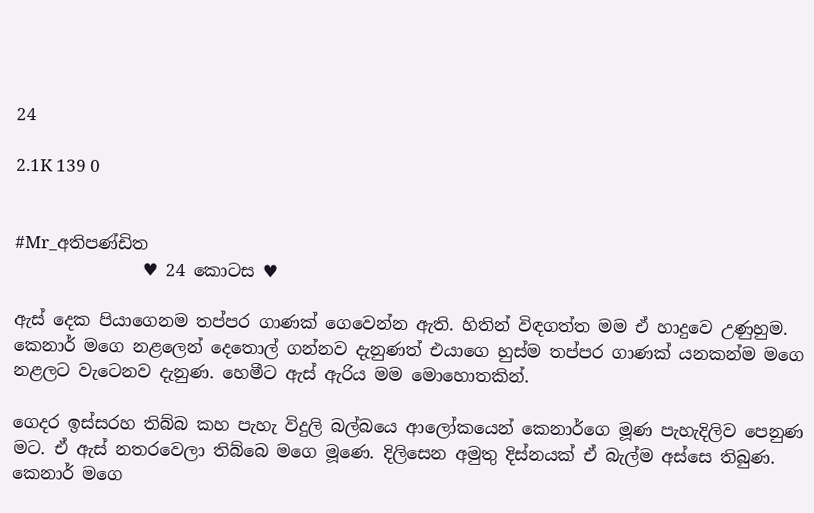24

2.1K 139 0


#Mr_අතිපණ්ඩිත
               ♥ 24 කොටස ♥

ඇස් දෙක පියාගෙනම තප්පර ගාණක් ගෙවෙන්න ඇති. හිතින් විඳගත්ත මම ඒ හාදුවෙ උණුහුම. කෙනාර් මගෙ නළලෙන් දෙතොල් ගන්නව දැනුණත් එයාගෙ හුස්ම තප්පර ගාණක් යනකන්ම මගෙ නළලට වැටෙනව දැනුණ. හෙමීට ඇස් ඇරිය මම මොහොතකින්.

ගෙදර ඉස්සරහ තිබ්බ කහ පැහැ විදුලි බල්බයෙ ආලෝකයෙන් කෙනාර්ගෙ මූණ පැහැදිලිව පෙනුණ මට. ඒ ඇස් නතරවෙලා තිබ්බෙ මගෙ මූණෙ. දිලිසෙන අමුතු දිස්නයක් ඒ බැල්ම අස්සෙ තිබුණ. කෙනාර් මගෙ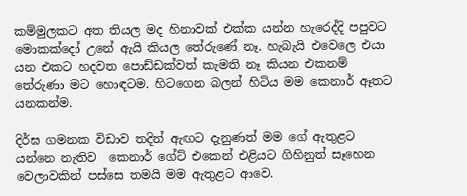කම්මුලකට අත තියල මද හිනාවක් එක්ක යන්න හැරෙද්දි පපුවට මොකක්දෝ උනේ ඇයි කියල තේරුණේ නෑ. හැබැයි එවෙලෙ එයා යන එකට හදවත පොඩ්ඩක්වත් කැමති නෑ කියන එකනම් තේරුණා මට හොඳටම. හිටගෙන බලන් හිටිය මම කෙනාර් ඈතට යනකන්ම.

දිර්ඝ ගමනක විඩාව තදින් ඇඟට දැනුණත් මම ගේ ඇතුළට යන්නෙ නැතිව  කෙනාර් ගේට් එකෙන් එළියට ගිහිනුත් සෑහෙන වෙලාවකින් පස්සෙ තමයි මම ඇතුළට ආවෙ.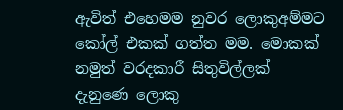ඇවිත් එහෙමම නුවර ලොකුඅම්මට කෝල් එකක් ගත්ත මම. මොකක් නමුත් වරදකාරී සිතුවිල්ලක් දැනුණෙ ලොකු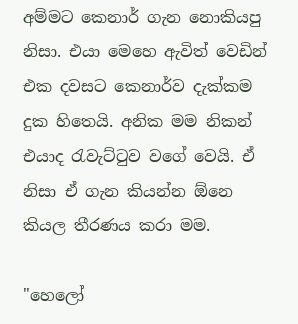අම්මට කෙනාර් ගැන නොකියපු නිසා. එයා මෙහෙ ඇවිත් වෙඩින් එක දවසට කෙනාර්ව දැක්කම දුක හිතෙයි. අනික මම නිකන් එයාද රැවැට්ටුව වගේ වෙයි. ඒ නිසා ඒ ගැන කියන්න ඕනෙ කියල තීරණය කරා මම.

"හෙලෝ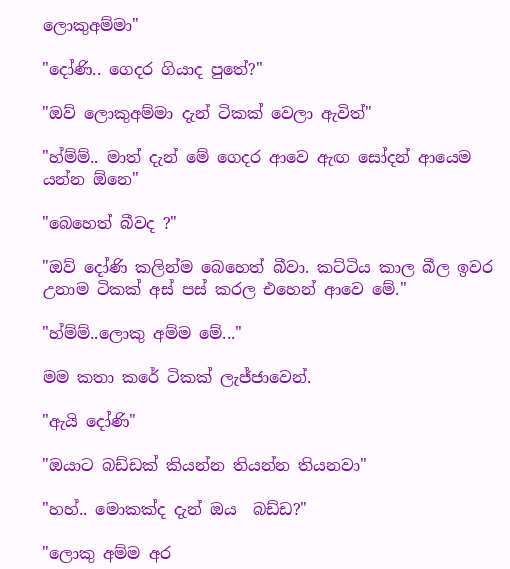ලොකුඅම්මා"

"දෝණි.. ගෙදර ගියාද පුතේ?"

"ඔව් ලොකුඅම්මා දැන් ටිකක් වෙලා ඇවිත්"

"හ්ම්ම්.. මාත් දැන් මේ ගෙදර ආවෙ ඇඟ සෝදන් ආයෙම යන්න ඕනෙ"

"බෙහෙත් බීවද ?"

"ඔව් දෝණි කලින්ම බෙහෙත් බීවා. කට්ටිය කාල බීල ඉවර උනාම ටිකක් අස් පස් කරල එහෙන් ආවෙ මේ."

"හ්ම්ම්..ලොකු අම්ම මේ..."

මම කතා කරේ ටිකක් ලැජ්ජාවෙන්.

"ඇයි දෝණි"

"ඔයාට බඩ්ඩක් කියන්න තියන්න තියනවා"

"හහ්.. මොකක්ද දැන් ඔය  බඩ්ඩ?"

"ලොකු අම්ම අර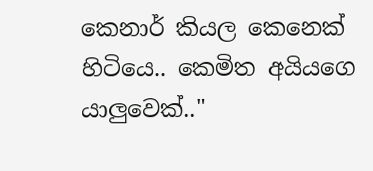කෙනාර් කියල කෙනෙක් හිටියෙ.. කෙමිත අයියගෙ යාලුවෙක්.."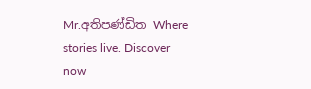Mr.අතිපණ්ඩිත Where stories live. Discover now